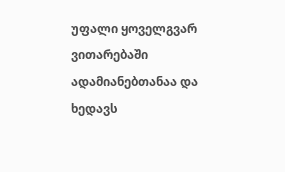უფალი ყოველგვარ ვითარებაში ადამიანებთანაა და ხედავს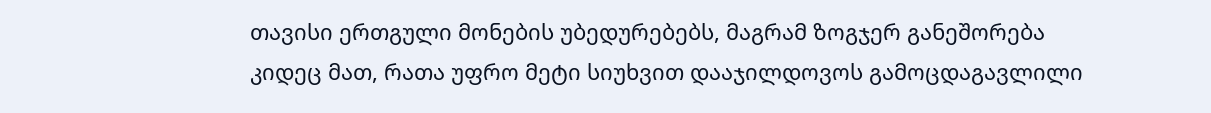თავისი ერთგული მონების უბედურებებს, მაგრამ ზოგჯერ განეშორება კიდეც მათ, რათა უფრო მეტი სიუხვით დააჯილდოვოს გამოცდაგავლილი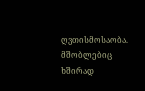ღვთისმოსაობა. მშობლებიც ხშირად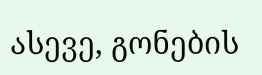ასევე, გონების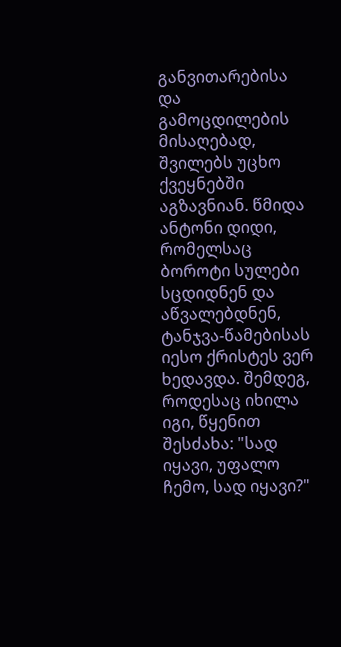განვითარებისა და გამოცდილების მისაღებად, შვილებს უცხო ქვეყნებში აგზავნიან. წმიდა ანტონი დიდი, რომელსაც ბოროტი სულები სცდიდნენ და აწვალებდნენ, ტანჯვა-წამებისას იესო ქრისტეს ვერ ხედავდა. შემდეგ, როდესაც იხილა იგი, წყენით შესძახა: "სად იყავი, უფალო ჩემო, სად იყავი?"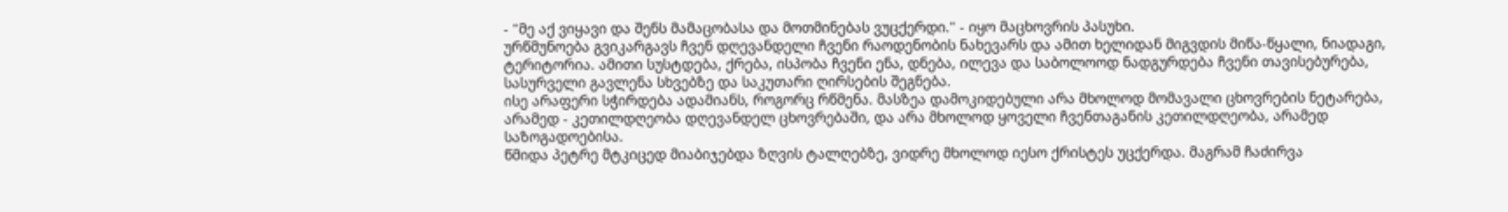- "მე აქ ვიყავი და შენს მამაცობასა და მოთმინებას ვუცქერდი." - იყო მაცხოვრის პასუხი.
ურწმუნოება გვიკარგავს ჩვენ დღევანდელი ჩვენი რაოდენობის ნახევარს და ამით ხელიდან მიგვდის მიწა-წყალი, ნიადაგი, ტერიტორია. ამითი სუსტდება, ქრება, ისპობა ჩვენი ენა, დნება, ილევა და საბოლოოდ ნადგურდება ჩვენი თავისებურება, სასურველი გავლენა სხვებზე და საკუთარი ღირსების შეგნება.
ისე არაფერი სჭირდება ადამიანს, როგორც რწმენა. მასზეა დამოკიდებული არა მხოლოდ მომავალი ცხოვრების ნეტარება, არამედ - კეთილდღეობა დღევანდელ ცხოვრებაში, და არა მხოლოდ ყოველი ჩვენთაგანის კეთილდღეობა, არამედ საზოგადოებისა.
წმიდა პეტრე მტკიცედ მიაბიჯებდა ზღვის ტალღებზე, ვიდრე მხოლოდ იესო ქრისტეს უცქერდა. მაგრამ ჩაძირვა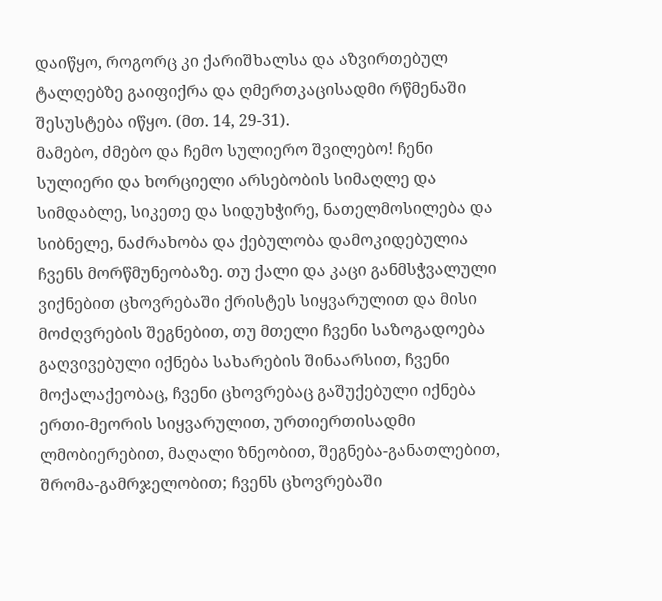დაიწყო, როგორც კი ქარიშხალსა და აზვირთებულ ტალღებზე გაიფიქრა და ღმერთკაცისადმი რწმენაში შესუსტება იწყო. (მთ. 14, 29-31).
მამებო, ძმებო და ჩემო სულიერო შვილებო! ჩენი სულიერი და ხორციელი არსებობის სიმაღლე და სიმდაბლე, სიკეთე და სიდუხჭირე, ნათელმოსილება და სიბნელე, ნაძრახობა და ქებულობა დამოკიდებულია ჩვენს მორწმუნეობაზე. თუ ქალი და კაცი განმსჭვალული ვიქნებით ცხოვრებაში ქრისტეს სიყვარულით და მისი მოძღვრების შეგნებით, თუ მთელი ჩვენი საზოგადოება გაღვივებული იქნება სახარების შინაარსით, ჩვენი მოქალაქეობაც, ჩვენი ცხოვრებაც გაშუქებული იქნება ერთი-მეორის სიყვარულით, ურთიერთისადმი ლმობიერებით, მაღალი ზნეობით, შეგნება-განათლებით, შრომა-გამრჯელობით; ჩვენს ცხოვრებაში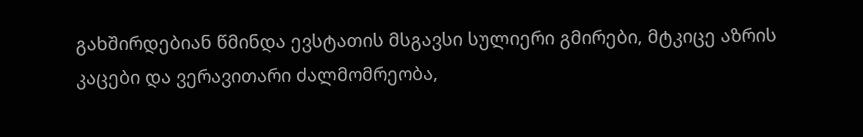გახშირდებიან წმინდა ევსტათის მსგავსი სულიერი გმირები, მტკიცე აზრის კაცები და ვერავითარი ძალმომრეობა,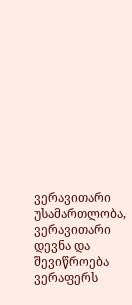ვერავითარი უსამართლობა, ვერავითარი დევნა და შევიწროება ვერაფერს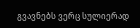გვავნებს ვერც სულიერად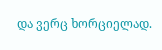და ვერც ხორციელად.